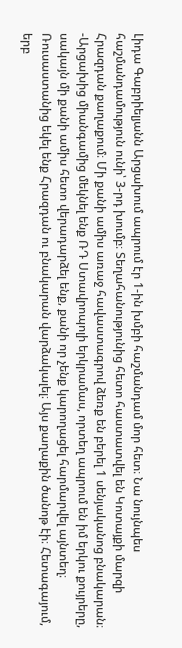Լիդա Գաբրիելյանն Արցախում ապրում էր 1-ին խմբի հաշմանդամ մոր հետ։ Նա նույնպես հաշմանդամություն ունի՝ 3-րդ խումբ։ Տեղահանությունից հետո հաստատվել են Կոտայքի մարզի Հրազդան քաղաքում։ Մի քանի ամիս առաջ հավաստագրով ձեռք են բերել 1 սենյականոց բնակարան։
-Արցախից միանգամից մեկնել ենք ՌԴ Ստավրոպոլի երկրամաս, որտեղ ապրում են իմ երկու քույրերը, սակայն մի քանի ամիս հետո վերադարձել ենք, քանի որ չենք կարողացել հարմարվել այնտեղ։ Ռուսաստանից եկել ենք Հրազդան ու բնակարան վարձակալել։ Այս քաղաքին ծանոթ էի։ Հետագայում, երբ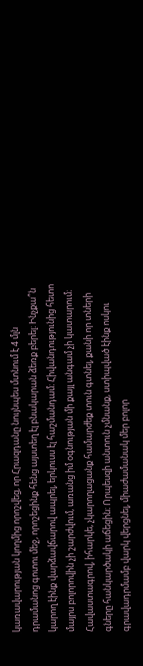կառավարության կողմից որոշվեց, որ Հրազդանը նույնպես մտնում է 4 մլն դրամանոց գոտու մեջ, որոշեցինք հենց այստեղ էլ բնակարան ձեռք բերել։ Ինչքա՞ն կարող էինք վարձավճարով ապրել, երկուսս էլ հաշմանդամ։ Հիվանդությունից հետո մայրս բոլորովին չի շարժվում, առանց իմ օգնության մի քայլ անգամ չի կատարում։
Հավաստագրով, իհարկե, չկարողացանք համարժեք տուն գտնել, քանի որ տների գները հանկարծակի աճեցին։ Որպեսզի անտուն չմնանք, ստիպված էինք ոսկու գրավադրմամբ վարկ վերցնել, միաժամանակ մեր բոլոր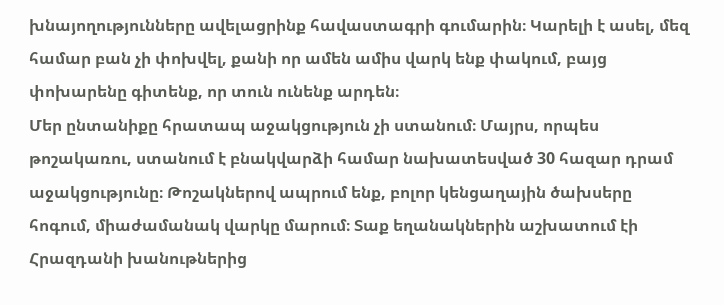խնայողությունները ավելացրինք հավաստագրի գումարին։ Կարելի է ասել, մեզ համար բան չի փոխվել, քանի որ ամեն ամիս վարկ ենք փակում, բայց փոխարենը գիտենք, որ տուն ունենք արդեն։
Մեր ընտանիքը հրատապ աջակցություն չի ստանում։ Մայրս, որպես թոշակառու, ստանում է բնակվարձի համար նախատեսված 30 հազար դրամ աջակցությունը։ Թոշակներով ապրում ենք, բոլոր կենցաղային ծախսերը հոգում, միաժամանակ վարկը մարում։ Տաք եղանակներին աշխատում էի Հրազդանի խանութներից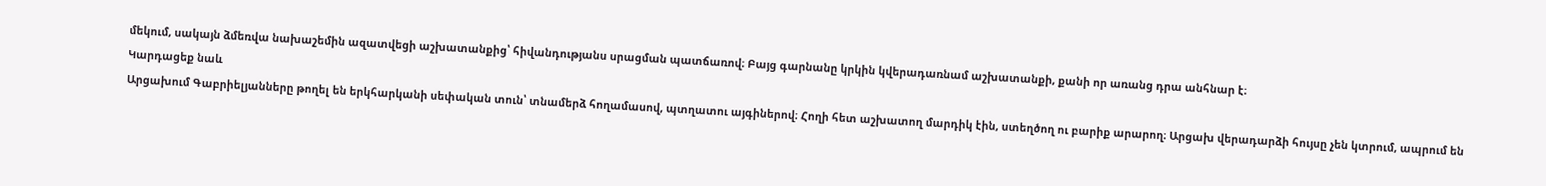մեկում, սակայն ձմեռվա նախաշեմին ազատվեցի աշխատանքից՝ հիվանդությանս սրացման պատճառով։ Բայց գարնանը կրկին կվերադառնամ աշխատանքի, քանի որ առանց դրա անհնար է։
Կարդացեք նաև
Արցախում Գաբրիելյանները թողել են երկհարկանի սեփական տուն՝ տնամերձ հողամասով, պտղատու այգիներով։ Հողի հետ աշխատող մարդիկ էին, ստեղծող ու բարիք արարող։ Արցախ վերադարձի հույսը չեն կտրում, ապրում են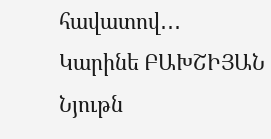հավատով․․․
Կարինե ԲԱԽՇԻՅԱՆ
Նյութն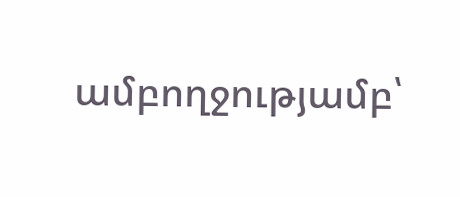ամբողջությամբ՝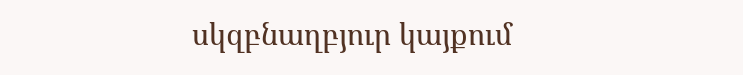սկզբնաղբյուր կայքում